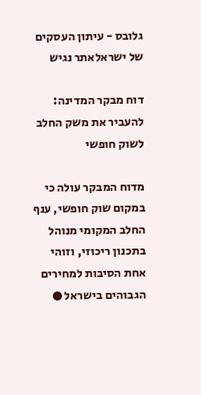גלובס - עיתון העסקים של ישראלאתר נגיש

דוח מבקר המדינה: להעביר את משק החלב לשוק חופשי

מדוח המבקר עולה כי במקום שוק חופשי, ענף החלב המקומי מנוהל בתכנון ריכוזי, וזוהי  אחת הסיבות למחירים הגבוהים בישראל ●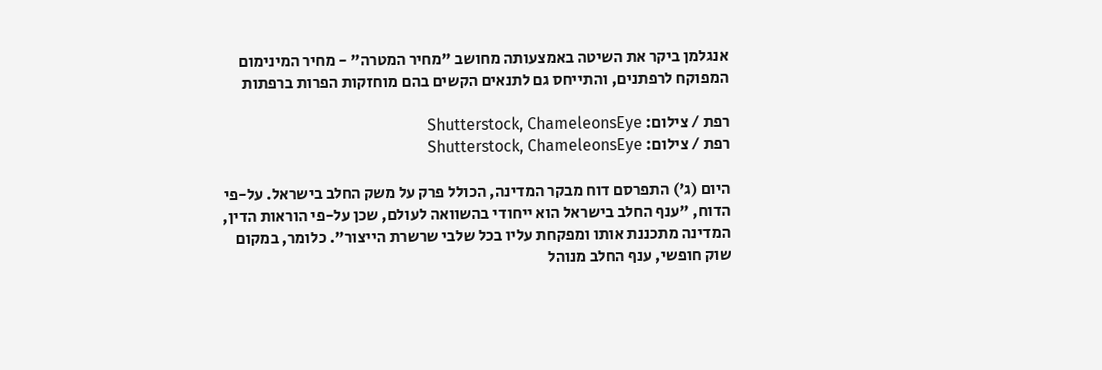אנגלמן ביקר את השיטה באמצעותה מחושב "מחיר המטרה" - מחיר המינימום המפוקח לרפתנים, והתייחס גם לתנאים הקשים בהם מוחזקות הפרות ברפתות

רפת / צילום: Shutterstock, ChameleonsEye
רפת / צילום: Shutterstock, ChameleonsEye

היום (ג') התפרסם דוח מבקר המדינה, הכולל פרק על משק החלב בישראל. על-פי הדוח, "ענף החלב בישראל הוא ייחודי בהשוואה לעולם, שכן על-פי הוראות הדין, המדינה מתכננת אותו ומפקחת עליו בכל שלבי שרשרת הייצור". כלומר, במקום שוק חופשי, ענף החלב מנוהל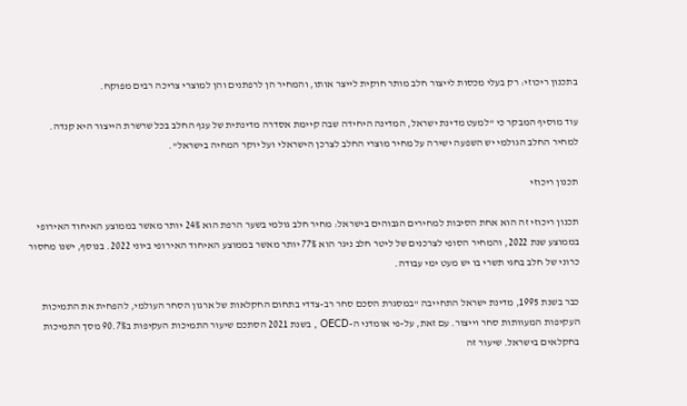בתכנון ריכוזי: רק בעלי מכסות לייצור חלב מותר חוקית לייצר אותו, והמחיר הן לרפתנים והן למוצרי צריכה רבים מפוקח.

עוד מוסיף המבקר כי "למעט מדינת ישראל, המדינה היחידה שבה קיימת אסדרה מדינתית של ענף החלב בכל שרשרת הייצור היא קנדה. למחיר החלב הגולמי יש השפעה ישירה על מחיר מוצרי החלב לצרכן הישראלי ועל יוקר המחיה בישראל".

תכנון ריכוזי

תכנון ריכוזי זה הוא אחת הסיבות למחירים הגבוהים בישראל: מחיר חלב גולמי בשער הרפת הוא 24% יותר מאשר בממוצע האיחוד האירופי בממוצע שנת 2022, והמחיר הסופי לצרכנים של ליטר חלב ניגר הוא 77% יותר מאשר בממוצע האיחוד האירופי ביוני 2022. בנוסף, ישנו מחסור כרוני של חלב בחגי תשרי בו יש מעט ימי עבודה.

כבר בשנת 1995, מדינת ישראל התחייבה "במסגרת הסכם סחר רב-צדדי בתחום החקלאות של ארגון הסחר העולמי, להפחית את התמיכות העקיפות המעוותות סחר וייצור. עם זאת, על-פי אומדני ה-OECD , בשנת 2021 הסתכם שיעור התמיכות העקיפות ב90.7% מסך התמיכות בחקלאים בישראל. שיעור זה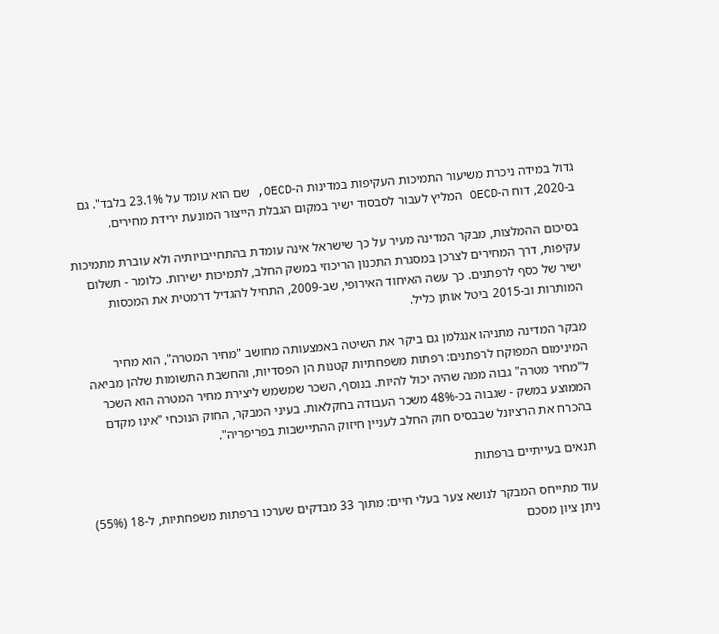גדול במידה ניכרת משיעור התמיכות העקיפות במדינות ה-OECD, שם הוא עומד על 23.1% בלבד". גם ב-2020, דוח ה-OECD המליץ לעבור לסבסוד ישיר במקום הגבלת הייצור המונעת ירידת מחירים.

בסיכום ההמלצות, מבקר המדינה מעיר על כך שישראל אינה עומדת בהתחייבויותיה ולא עוברת מתמיכות עקיפות, דרך המחירים לצרכן במסגרת התכנון הריכוזי במשק החלב, לתמיכות ישירות. כלומר - תשלום ישיר של כסף לרפתנים. כך עשה האיחוד האירופי, שב-2009, התחיל להגדיל דרמטית את המכסות המותרות וב-2015 ביטל אותן כליל.

מבקר המדינה מתניהו אנגלמן גם ביקר את השיטה באמצעותה מחושב "מחיר המטרה", הוא מחיר המינימום המפוקח לרפתנים: רפתות משפחתיות קטנות הן הפסדיות, והחשבת התשומות שלהן מביאה ל"מחיר מטרה" גבוה ממה שהיה יכול להיות. בנוסף, השכר שמשמש ליצירת מחיר המטרה הוא השכר הממוצע במשק - שגבוה בכ-48% משכר העבודה בחקלאות. בעיני המבקר, החוק הנוכחי "אינו מקדם בהכרח את הרציונל שבבסיס חוק החלב לעניין חיזוק ההתיישבות בפריפריה".

תנאים בעייתיים ברפתות

עוד מתייחס המבקר לנושא צער בעלי חיים: מתוך 33 מבדקים שערכו ברפתות משפחתיות, ל-18 (55%) ניתן ציון מסכם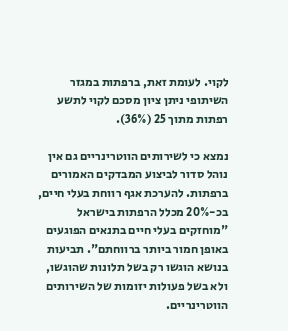לקוי. לעומת זאת, ברפתות במגזר השיתופי ניתן ציון מסכם לקוי לתשע רפתות מתוך 25 (36%).

נמצא כי לשירותים הווטרינריים גם אין נוהל סדור לביצוע המבדקים האמורים ברפתות. להערכת אגף רווחת בעלי חיים, בכ-20% מכלל הרפתות בישראל "מוחזקים בעלי חיים בתנאים הפוגעים באופן חמור ביותר ברווחתם". תביעות בנושא הוגשו רק בשל תלונות שהוגשו, ולא בשל פעולות יזומות של השירותים הווטרינריים.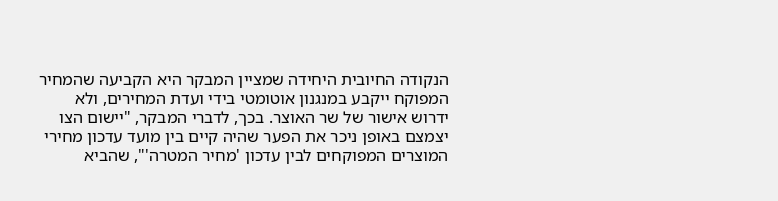הנקודה החיובית היחידה שמציין המבקר היא הקביעה שהמחיר המפוקח ייקבע במנגנון אוטומטי בידי ועדת המחירים, ולא ידרוש אישור של שר האוצר. בכך, לדברי המבקר, "יישום הצו יצמצם באופן ניכר את הפער שהיה קיים בין מועד עדכון מחירי המוצרים המפוקחים לבין עדכון 'מחיר המטרה'", שהביא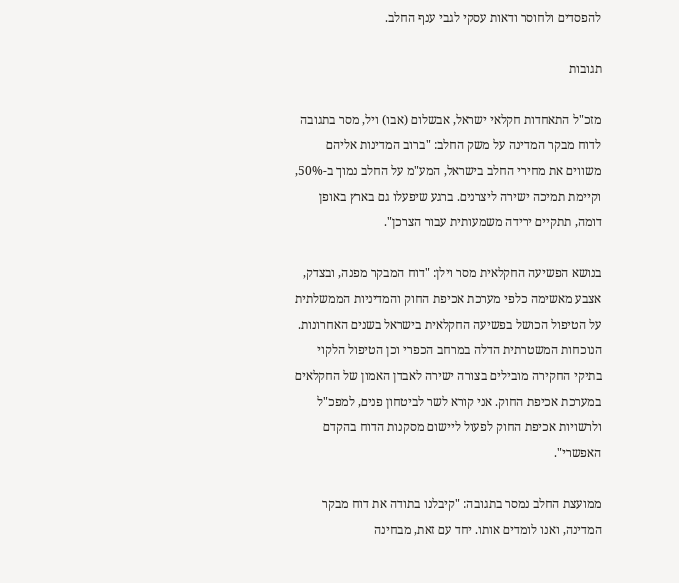להפסדים ולחוסר ודאות עסקי לגבי ענף החלב.

תגובות

מזכ"ל התאחדות חקלאי ישראל, אבשלום (אבו) ויל, מסר בתגובה לדוח מבקר המדינה על משק החלב: "ברוב המדינות אליהם משווים את מחירי החלב בישראל, המע"מ על החלב נמוך ב-50%, וקיימת תמיכה ישירה ליצרנים. ברגע שיפעלו גם בארץ באופן דומה, תתקיים ירידה משמעותית עבור הצרכן".

בנושא הפשיעה החקלאית מסר וילן: "דוח המבקר מפנה, ובצדק, אצבע מאשימה כלפי מערכת אכיפת החוק והמדיניות הממשלתית על הטיפול הכושל בפשיעה החקלאית בישראל בשנים האחרונות. הנוכחות המשטרתית הדלה במרחב הכפרי וכן הטיפול הלקוי בתיקי החקירה מובילים בצורה ישירה לאבדן האמון של החקלאים במערכת אכיפת החוק. אני קורא לשר לביטחון פנים, למפכ"ל ולרשויות אכיפת החוק לפעול ליישום מסקנות הדוח בהקדם האפשרי".

ממועצת החלב נמסר בתגובה: "קיבלנו בתודה את דוח מבקר המדינה, ואנו לומדים אותו. יחד עם זאת, מבחינה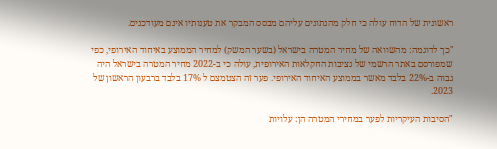ראשונית של הדוח עולה כי חלק מהנתונים עליהם מבסס המבקר את טענותיו אינם מעודכנים.

"כך לדוגמה: מהשוואה של מחיר המטרה בישראל (בשער המשק) למחיר הממוצע באיחוד האירופי, כפי שמפורסם באתר הרשמי של נציבות החקלאות האירופית, עולה כי ב-2022 מחיר המטרה בישראל היה גבוה ב-22% בלבד מאשר בממוצע האיחוד האירופי. פער זה הצטמצם ל 17% בלבד ברבעון הראשון של 2023.

"הסיבות העיקריות לפער במחירי המטרה הן: עלויות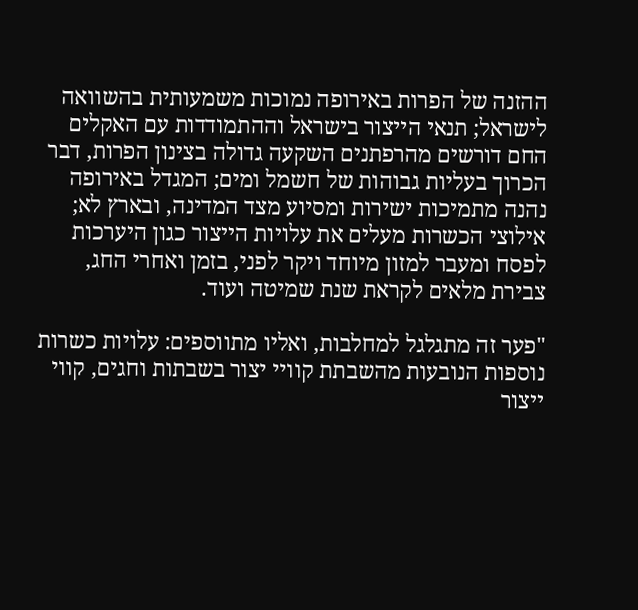ההזנה של הפרות באירופה נמוכות משמעותית בהשוואה לישראל; תנאי הייצור בישראל וההתמודדות עם האקלים החם דורשים מהרפתנים השקעה גדולה בצינון הפרות, דבר הכרוך בעליות גבוהות של חשמל ומים; המגדל באירופה נהנה מתמיכות ישירות ומסיוע מצד המדינה, ובארץ לא; אילוצי הכשרות מעלים את עלויות הייצור כגון היערכות לפסח ומעבר למזון מיוחד ויקר לפני, בזמן ואחרי החג, צבירת מלאים לקראת שנת שמיטה ועוד.

"פער זה מתגלגל למחלבות, ואליו מתווספים: עלויות כשרות נוספות הנובעות מהשבתת קוויי יצור בשבתות וחגים, קווי ייצור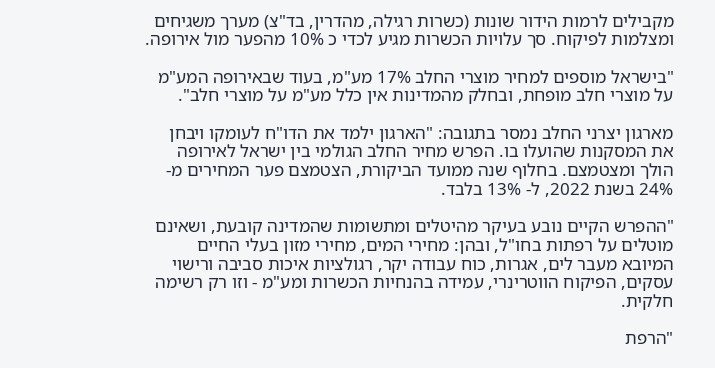מקבילים לרמות הידור שונות (כשרות רגילה, מהדרין, בד"צ) מערך משגיחים ומצלמות לפיקוח. סך עלויות הכשרות מגיע לכדי כ 10% מהפער מול אירופה.

"בישראל מוספים למחיר מוצרי החלב 17% מע"מ, בעוד שבאירופה המע"מ על מוצרי חלב מופחת, ובחלק מהמדינות אין כלל מע"מ על מוצרי חלב".

מארגון יצרני החלב נמסר בתגובה: "הארגון ילמד את הדו"ח לעומקו ויבחן את המסקנות שהועלו בו. הפרש מחיר החלב הגולמי בין ישראל לאירופה הולך ומצטמצם. בחלוף שנה ממועד הביקורת, הצטמצם פער המחירים מ- 24% בשנת 2022, ל- 13% בלבד.

"ההפרש הקיים נובע בעיקר מהיטלים ומתשומות שהמדינה קובעת, ושאינם מוטלים על רפתות בחו"ל, ובהן: מחירי המים, מחירי מזון בעלי החיים המיובא מעבר לים, אגרות, כוח עבודה יקר, רגולציות איכות סביבה ורישוי עסקים, הפיקוח הווטרינרי, עמידה בהנחיות הכשרות ומע"מ - וזו רק רשימה חלקית.

"הרפת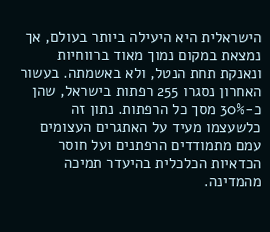הישראלית היא היעילה ביותר בעולם, אך נמצאת במקום נמוך מאוד ברווחיות ונאנקת תחת הנטל, ולא באשמתה. בעשור האחרון נסגרו 255 רפתות בישראל, שהן כ-30% מסך כל הרפתות. נתון זה כלשעצמו מעיד על האתגרים העצומים עמם מתמודדים הרפתנים ועל חוסר הכדאיות הכלכלית בהיעדר תמיכה מהמדינה.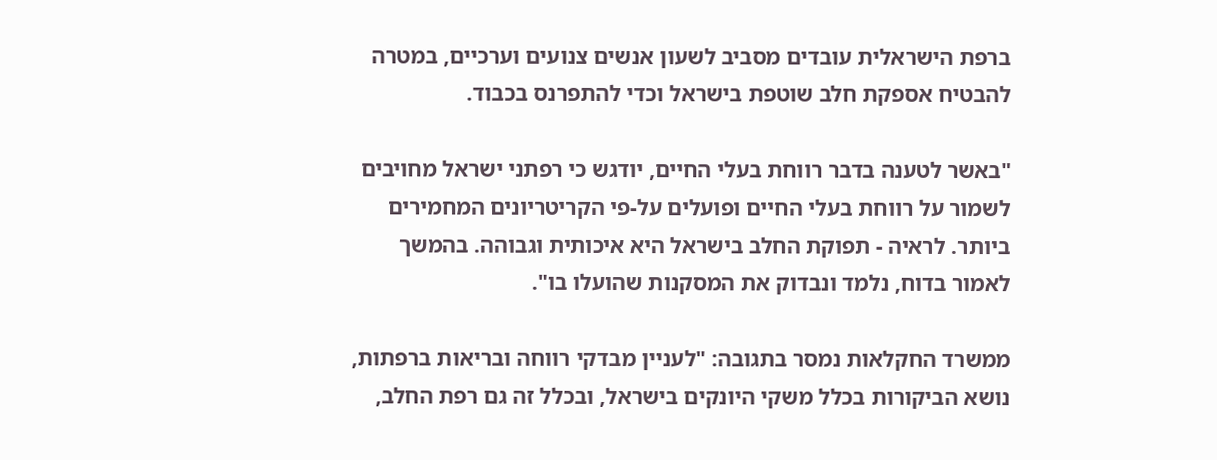ברפת הישראלית עובדים מסביב לשעון אנשים צנועים וערכיים, במטרה להבטיח אספקת חלב שוטפת בישראל וכדי להתפרנס בכבוד.

"באשר לטענה בדבר רווחת בעלי החיים, יודגש כי רפתני ישראל מחויבים לשמור על רווחת בעלי החיים ופועלים על-פי הקריטריונים המחמירים ביותר. לראיה - תפוקת החלב בישראל היא איכותית וגבוהה. בהמשך לאמור בדוח, נלמד ונבדוק את המסקנות שהועלו בו".

ממשרד החקלאות נמסר בתגובה: "לעניין מבדקי רווחה ובריאות ברפתות, נושא הביקורות בכלל משקי היונקים בישראל, ובכלל זה גם רפת החלב,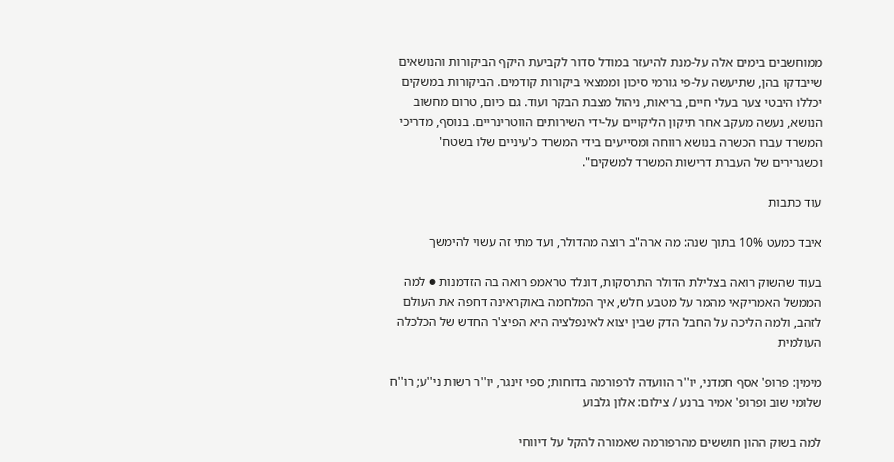ממוחשבים בימים אלה על-מנת להיעזר במודל סדור לקביעת היקף הביקורות והנושאים שייבדקו בהן, שתיעשה על-פי גורמי סיכון וממצאי ביקורות קודמים. הביקורות במשקים יכללו היבטי צער בעלי חיים, בריאות, ניהול מצבת הבקר ועוד. גם כיום, טרום מחשוב הנושא, נעשה מעקב אחר תיקון הליקויים על-ידי השירותים הווטרינריים. בנוסף, מדריכי המשרד עברו הכשרה בנושא רווחה ומסייעים בידי המשרד כ'עיניים שלו בשטח' וכשגרירים של העברת דרישות המשרד למשקים".

עוד כתבות

איבד כמעט 10% בתוך שנה: מה ארה"ב רוצה מהדולר, ועד מתי זה עשוי להימשך

בעוד שהשוק רואה בצלילת הדולר התרסקות, דונלד טראמפ רואה בה הזדמנות ● למה הממשל האמריקאי מהמר על מטבע חלש, איך המלחמה באוקראינה דחפה את העולם לזהב, ולמה הליכה על החבל הדק שבין יצוא לאינפלציה היא הפיצ'ר החדש של הכלכלה העולמית

מימין: פרופ' אסף חמדני, יו''ר הוועדה לרפורמה בדוחות; ספי זינגר, יו''ר רשות ני''ע; רו''ח שלומי שוב ופרופ' אמיר ברנע / צילום: אלון גלבוע

למה בשוק ההון חוששים מהרפורמה שאמורה להקל על דיווחי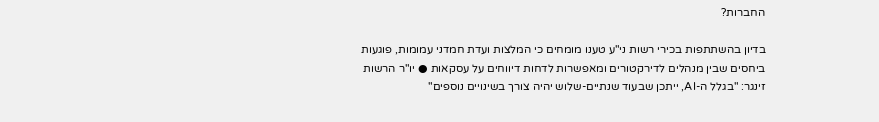החברות?

בדיון בהשתתפות בכירי רשות ני"ע טענו מומחים כי המלצות ועדת חמדני עמומות, פוגעות ביחסים שבין מנהלים לדירקטורים ומאפשרות לדחות דיווחים על עסקאות ● יו"ר הרשות זינגר: "בגלל ה-AI, ייתכן שבעוד שנתיים-שלוש יהיה צורך בשינויים נוספים"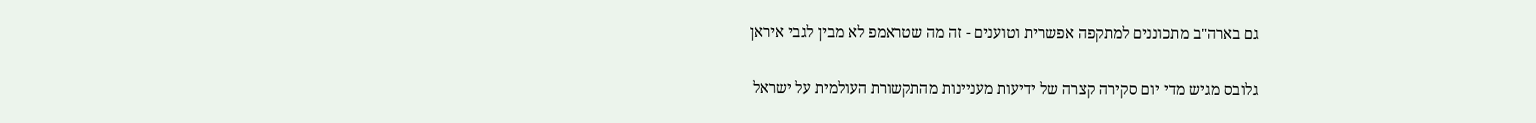גם בארה"ב מתכוננים למתקפה אפשרית וטוענים - זה מה שטראמפ לא מבין לגבי איראן

גלובס מגיש מדי יום סקירה קצרה של ידיעות מעניינות מהתקשורת העולמית על ישראל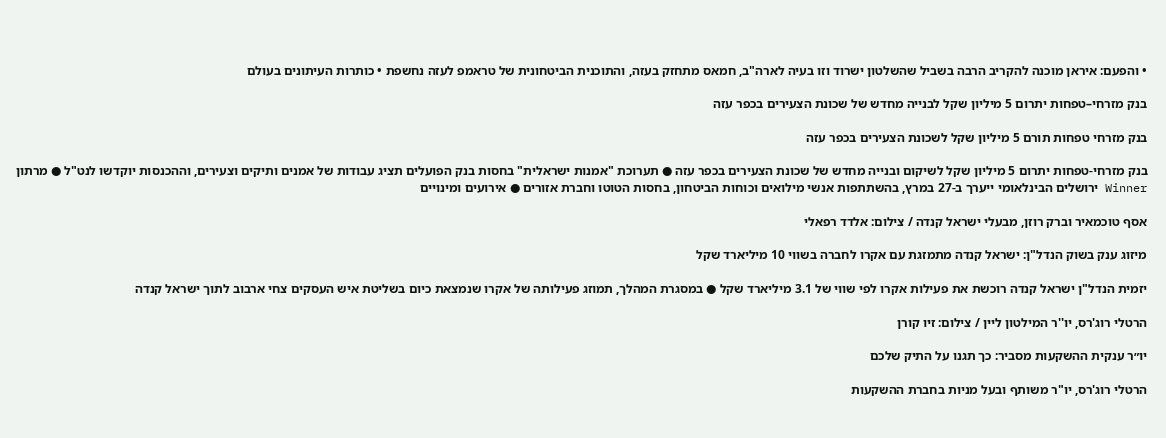• והפעם: איראן מוכנה להקריב הרבה בשביל שהשלטון ישרוד וזו בעיה לארה"ב, חמאס מתחזק בעזה, והתוכנית הביטחונית של טראמפ לעזה נחשפת • כותרות העיתונים בעולם

בנק מזרחי–טפחות יתרום 5 מיליון שקל לבנייה מחדש של שכונת הצעירים בכפר עזה

בנק מזרחי טפחות תורם 5 מיליון שקל לשכונת הצעירים בכפר עזה

בנק מזרחי-טפחות יתרום 5 מיליון שקל לשיקום ובנייה מחדש של שכונת הצעירים בכפר עזה ● תערוכת "אמנות ישראלית" בחסות בנק הפועלים תציג עבודות של אמנים ותיקים וצעירים, וההכנסות יוקדשו לנט"ל ● מרתון Winner ירושלים הבינלאומי ייערך ב-27 במרץ, בהשתתפות אנשי מילואים וכוחות הביטחון, בחסות הטוטו וחברת אזורים ● אירועים ומינויים

אסף טוכמאיר וברק רוזן, מבעלי ישראל קנדה / צילום: אלדד רפאלי

מיזוג ענק בשוק הנדל"ן: ישראל קנדה מתמזגת עם אקרו לחברה בשווי 10 מיליארד שקל

יזמית הנדל"ן ישראל קנדה רוכשת את פעילות אקרו לפי שווי של 3.1 מיליארד שקל ● במסגרת המהלך, תמוזג פעילותה של אקרו שנמצאת כיום בשליטת איש העסקים צחי ארבוב לתוך ישראל קנדה

הרטלי רוג'רס, יו''ר המילטון ליין / צילום: זיו קורן

יו״ר ענקית ההשקעות מסביר: כך תגנו על התיק שלכם

הרטלי רוג'רס, יו"ר משותף ובעל מניות בחברת ההשקעות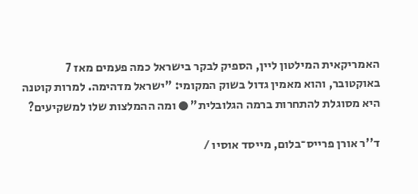האמריקאית המילטון ליין, הספיק לבקר בישראל כמה פעמים מאז 7 באוקטובר, והוא מאמין גדול בשוק המקומי: "ישראל מדהימה. למרות קוטנה היא מסוגלת להתחרות ברמה הגלובלית" ● ומה ההמלצות שלו למשקיעים?

ד''ר אורן פרייס־בלום, מייסד אוסיו /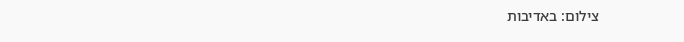צילום: באדיבות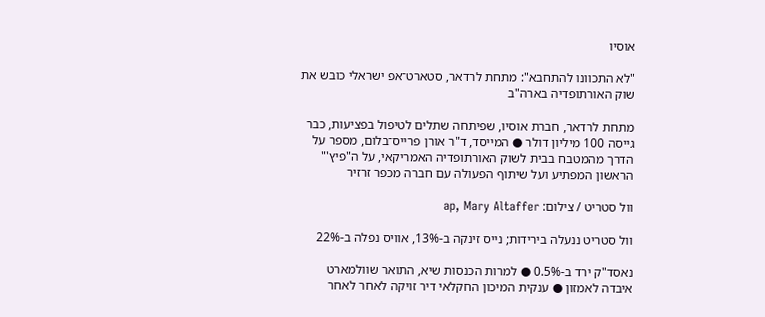אוסיו

"לא התכוונו להתחבא": מתחת לרדאר, סטארט־אפ ישראלי כובש את שוק האורתופדיה בארה"ב

מתחת לרדאר, חברת אוסיו, שפיתחה שתלים לטיפול בפציעות, כבר גייסה 100 מיליון דולר ● המייסד, ד"ר אורן פרייס־בלום, מספר על הדרך מהמטבח בבית לשוק האורתופדיה האמריקאי, על ה"פיץ'" הראשון המפתיע ועל שיתוף הפעולה עם חברה מכפר זרזיר

וול סטריט / צילום: ap, Mary Altaffer

וול סטריט ננעלה בירידות; נייס זינקה ב-13%, אוויס נפלה ב-22%

נאסד"ק ירד ב-0.5% ● למרות הכנסות שיא, התואר שוולמארט איבדה לאמזון ● ענקית המיכון החקלאי דיר זויקה לאחר לאחר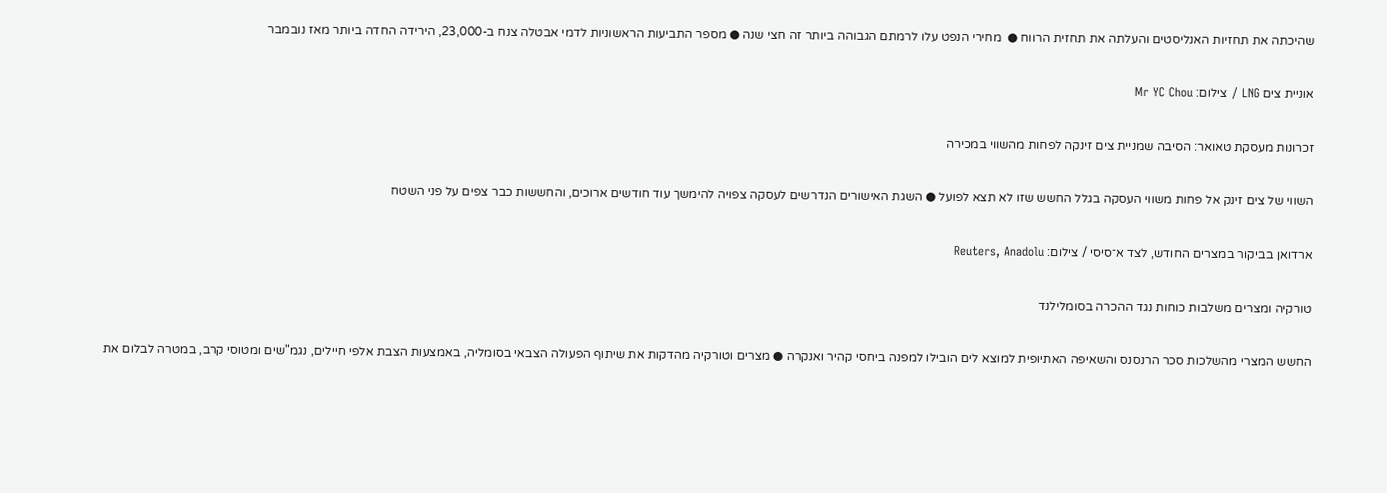שהיכתה את תחזיות האנליסטים והעלתה את תחזית הרווח ●  מחירי הנפט עלו לרמתם הגבוהה ביותר זה חצי שנה ● מספר התביעות הראשוניות לדמי אבטלה צנח ב-23,000, הירידה החדה ביותר מאז נובמבר

אוניית צים LNG / צילום: Mr YC Chou

זכרונות מעסקת טאואר: הסיבה שמניית צים זינקה לפחות מהשווי במכירה

השווי של צים זינק אל פחות משווי העסקה בגלל החשש שזו לא תצא לפועל ● השגת האישורים הנדרשים לעסקה צפויה להימשך עוד חודשים ארוכים, והחששות כבר צפים על פני השטח

ארדואן בביקור במצרים החודש, לצד א־סיסי / צילום: Reuters, Anadolu

טורקיה ומצרים משלבות כוחות נגד ההכרה בסומלילנד

החשש המצרי מהשלכות סכר הרנסנס והשאיפה האתיופית למוצא לים הובילו למפנה ביחסי קהיר ואנקרה ● מצרים וטורקיה מהדקות את שיתוף הפעולה הצבאי בסומליה, באמצעות הצבת אלפי חיילים, נגמ"שים ומטוסי קרב, במטרה לבלום את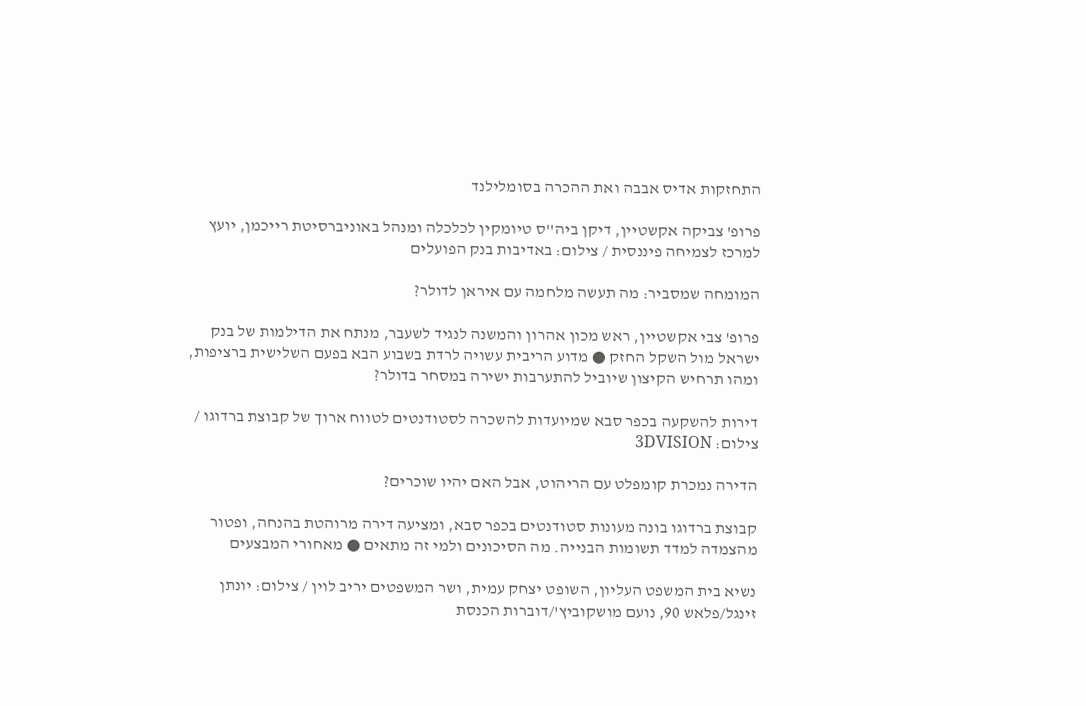התחזקות אדיס אבבה ואת ההכרה בסומלילנד

פרופ' צביקה אקשטיין, דיקן ביה''ס טיומקין לכלכלה ומנהל באוניברסיטת רייכמן, יועץ למרכז לצמיחה פיננסית / צילום: באדיבות בנק הפועלים

המומחה שמסביר: מה תעשה מלחמה עם איראן לדולר?

פרופ' צבי אקשטיין, ראש מכון אהרון והמשנה לנגיד לשעבר, מנתח את הדילמות של בנק ישראל מול השקל החזק ● מדוע הריבית עשויה לרדת בשבוע הבא בפעם השלישית ברציפות, ומהו תרחיש הקיצון שיוביל להתערבות ישירה במסחר בדולר?

דירות להשקעה בכפר סבא שמיועדות להשכרה לסטודנטים לטווח ארוך של קבוצת ברדוגו / צילום: 3DVISION

הדירה נמכרת קומפלט עם הריהוט, אבל האם יהיו שוכרים?

קבוצת ברדוגו בונה מעונות סטודנטים בכפר סבא, ומציעה דירה מרוהטת בהנחה, ופטור מהצמדה למדד תשומות הבנייה. מה הסיכונים ולמי זה מתאים ● מאחורי המבצעים

נשיא בית המשפט העליון, השופט יצחק עמית, ושר המשפטים יריב לוין / צילום: יונתן זינגל/פלאש 90, נועם מושקוביץ'/דוברות הכנסת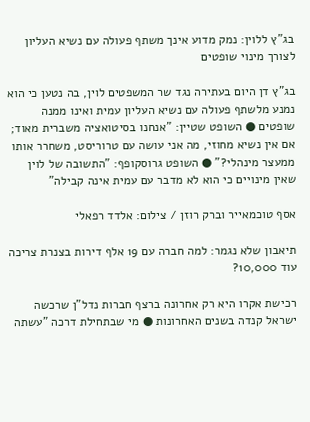בג"ץ ללוין: נמק מדוע אינך משתף פעולה עם נשיא העליון לצורך מינוי שופטים

בג"ץ דן היום בעתירה נגד שר המשפטים לוין, בה נטען כי הוא נמנע מלשתף פעולה עם נשיא העליון עמית ואינו ממנה שופטים ● השופט שטיין: "אנחנו בסיטואציה משברית מאוד; אם אין נשיא מחוזי, מה אני עושה עם טרוריסט, משחרר אותו ממעצר מינהלי?" ● השופט גרוסקופף: "התשובה של לוין שאין מינויים כי הוא לא מדבר עם עמית אינה קבילה"

אסף טוכמאייר וברק רוזן / צילום: אלדד רפאלי

תיאבון שלא נגמר: למה חברה עם 19 אלף דירות בצנרת צריכה עוד 10,000?

רכישת אקרו היא רק אחרונה ברצף חברות נדל"ן שרכשה ישראל קנדה בשנים האחרונות ● מי שבתחילת דרכה "עשתה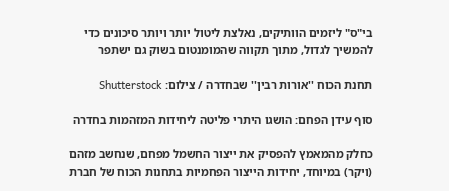בי"ס" ליזמים הוותיקים, נאלצת ליטול יותר ויותר סיכונים כדי להמשיך לגדול, מתוך תקווה שהמומנטום בשוק גם ישתפר

תחנת הכוח ''אורות רבין'' שבחדרה / צילום: Shutterstock

סוף עידן הפחם: הושגו היתרי פליטה ליחידות המזהמות בחדרה

כחלק מהמאמץ להפסיק את ייצור החשמל מפחם, שנחשב מזהם (ויקר) במיוחד, יחידות הייצור הפחמיות בתחנות הכוח של חברת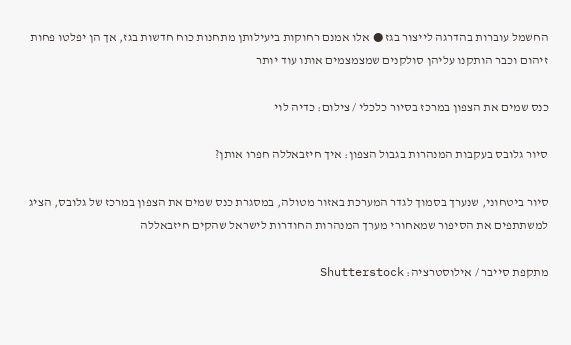החשמל עוברות בהדרגה לייצור בגז ● אלו אמנם רחוקות ביעילותן מתחנות כוח חדשות בגז, אך הן יפלטו פחות זיהום וכבר הותקנו עליהן סולקנים שמצמצמים אותו עוד יותר

כנס שמים את הצפון במרכז בסיור כלכלי / צילום: כדיה לוי

סיור גלובס בעקבות המנהרות בגבול הצפון: איך חיזבאללה חפרו אותן?

סיור ביטחוני, שנערך בסמוך לגדר המערכת באזור מטולה, במסגרת כנס שמים את הצפון במרכז של גלובס, הציג למשתתפים את הסיפור שמאחורי מערך המנהרות החודרות לישראל שהקים חיזבאללה

מתקפת סייבר / אילוסטרציה: Shutterstock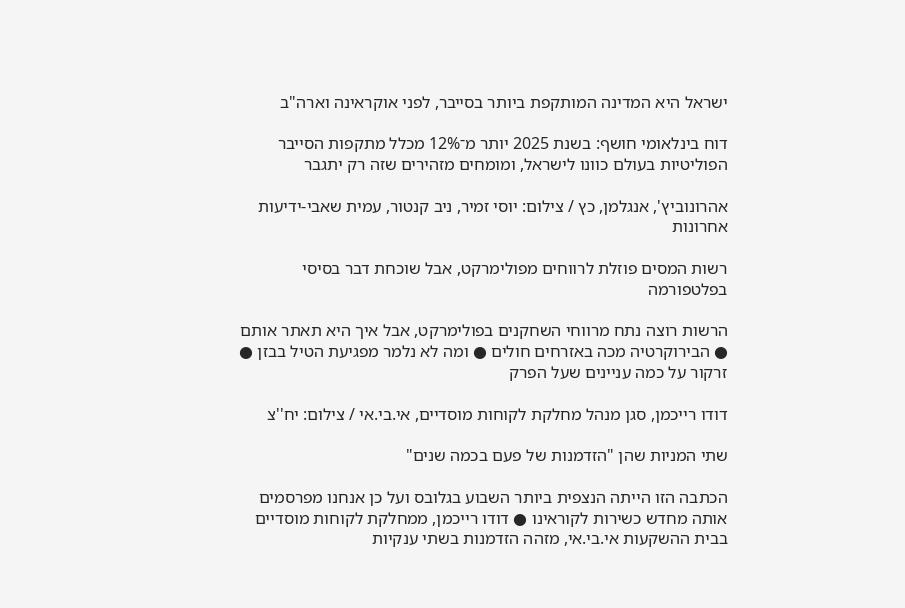ישראל היא המדינה המותקפת ביותר בסייבר, לפני אוקראינה וארה"ב

דוח בינלאומי חושף: בשנת 2025 יותר מ־12% מכלל מתקפות הסייבר הפוליטיות בעולם כוונו לישראל, ומומחים מזהירים שזה רק יתגבר

אהרונוביץ', אנגלמן, כץ / צילום: יוסי זמיר, ניב קנטור, עמית שאבי-ידיעות אחרונות

רשות המסים פוזלת לרווחים מפולימרקט, אבל שוכחת דבר בסיסי בפלטפורמה

הרשות רוצה נתח מרווחי השחקנים בפולימרקט, אבל איך היא תאתר אותם ● הבירוקרטיה מכה באזרחים חולים ● ומה לא נלמר מפגיעת הטיל בבזן ● זרקור על כמה עניינים שעל הפרק

דודו רייכמן, סגן מנהל מחלקת לקוחות מוסדיים, אי.בי.אי / צילום: יח''צ

שתי המניות שהן "הזדמנות של פעם בכמה שנים"

הכתבה הזו הייתה הנצפית ביותר השבוע בגלובס ועל כן אנחנו מפרסמים אותה מחדש כשירות לקוראינו ● דודו רייכמן, ממחלקת לקוחות מוסדיים בבית ההשקעות אי.בי.אי, מזהה הזדמנות בשתי ענקיות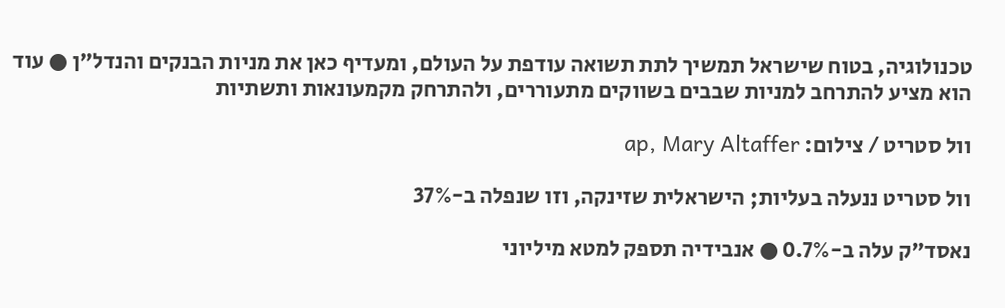טכנולוגיה, בטוח שישראל תמשיך לתת תשואה עודפת על העולם, ומעדיף כאן את מניות הבנקים והנדל"ן ● עוד הוא מציע להתרחב למניות שבבים בשווקים מתעוררים, ולהתרחק מקמעונאות ותשתיות

וול סטריט / צילום: ap, Mary Altaffer

וול סטריט ננעלה בעליות; הישראלית שזינקה, וזו שנפלה ב-37%

נאסד"ק עלה ב-0.7% ● אנבידיה תספק למטא מיליוני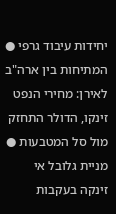יחידות עיבוד גרפי ● המתיחות בין ארה"ב לאירן: מחירי הנפט זינקו, הדולר התחזק מול סל המטבעות ● מניית גלובל אי זינקה בעקבות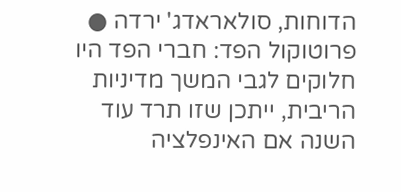הדוחות, סולאראדג' ירדה ● פרוטוקול הפד: חברי הפד היו חלוקים לגבי המשך מדיניות הריבית, ייתכן שזו תרד עוד השנה אם האינפלציה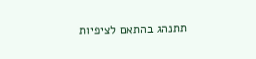תתנהג בהתאם לציפיות